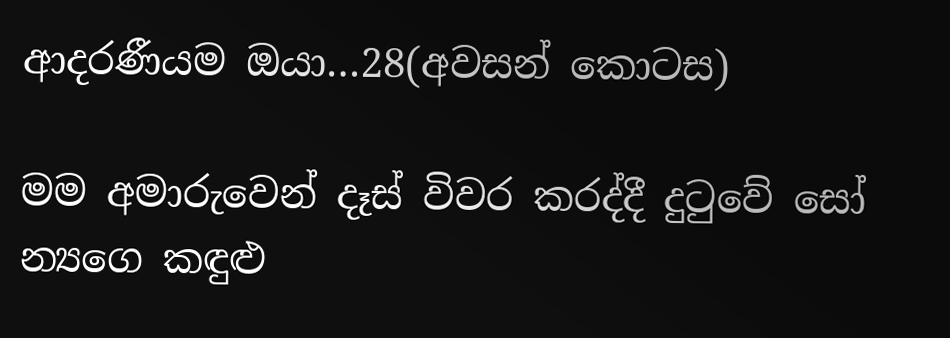ආදරණීයම ඔයා…28(අවසන් කොටස)

මම අමාරුවෙන් දෑස් විවර කරද්දී දුටුවේ සෝ න්‍යගෙ කඳුළු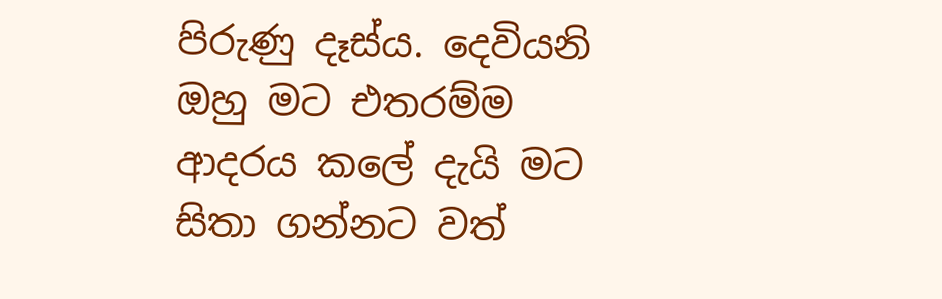පිරුණු දෑස්ය. දෙවියනි ඔහු මට එතරම්ම ආදරය කලේ දැයි මට සිතා ගන්නට වත්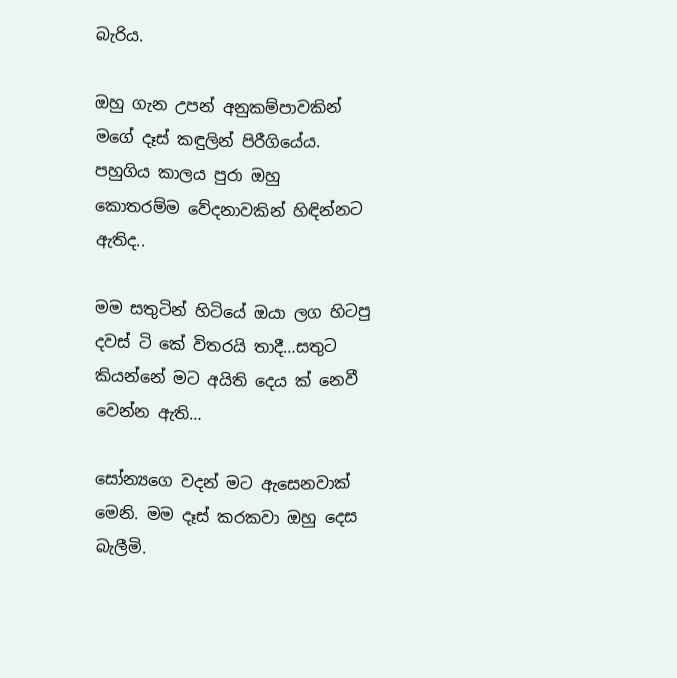බැරිය.

ඔහු ගැන උපන් අනුකම්පාවකින් මගේ දෑස් කඳුලින් පිරීගියේය. පහුගිය කාලය පුරා ඔහු කොතරම්ම වේදනාවකින් හිඳින්නට ඇතිද..

මම සතුටින් හිටියේ ඔයා ලග හිටපු දවස් ටි කේ විතරයි තාදී…සතුට කියන්නේ මට අයිති දෙය ක් නෙවී වෙන්න ඇති…

සෝන්‍යගෙ වදන් මට ඇසෙනවාක් මෙනි. මම දෑස් කරකවා ඔහු දෙස බැලීමි.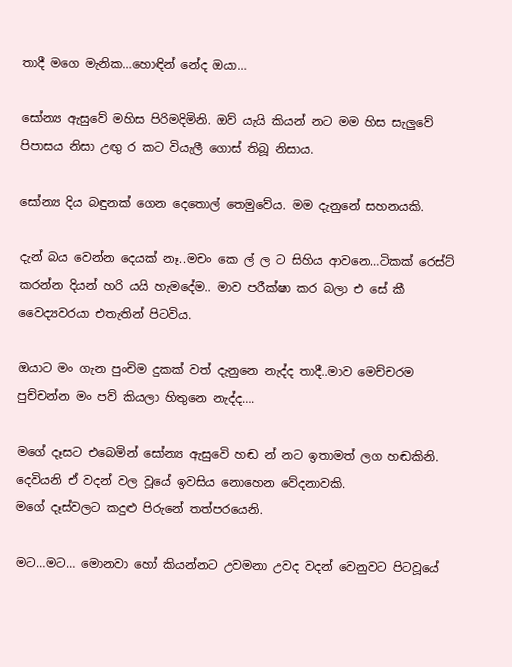තාදී මගෙ මැනික…හොඳින් නේද ඔයා…

සෝන්‍ය ඇසුවේ මහිස පිරිමදිමිනි. ඔව් යැයි කියන් නට මම හිස සැලුවේ පිපාසය නිසා උඟු ර කට වියැලී ගොස් තිබූ නිසාය.

සෝන්‍ය දිය බඳුනක් ගෙන දෙතොල් තෙමුවේය. මම දැනුනේ සහනයකි.

දැන් බය වෙන්න දෙයක් නෑ..මචං කෙ ල් ල ට සිහිය ආවනෙ…ටිකක් රෙස්ට් කරන්න දියන් හරි යයි හැමදේම.. මාව පරීක්ෂා කර බලා එ සේ කී වෛද්‍යවරයා එතැතින් පිටවිය.

ඔයාට මං ගැන පුංචිම දුකක් වත් දැනුනෙ නැද්ද තාදී..මාව මෙච්චරම පුච්චන්න මං පව් කියලා හිතුනෙ නැද්ද….

මගේ දෑසට එබෙමින් සෝන්‍ය ඇසුවෙි හඬ න් නට ඉතාමත් ලග හඬකිනි. දෙවියනි ඒ වදන් වල වූයේ ඉවසිය නොහෙන වේදනාවකි.
මගේ දෑස්වලට කදුළු පිරුනේ තත්පරයෙනි.

මට…මට… මොනවා හෝ කියන්නට උවමනා උවද වදන් වෙනුවට පිටවූයේ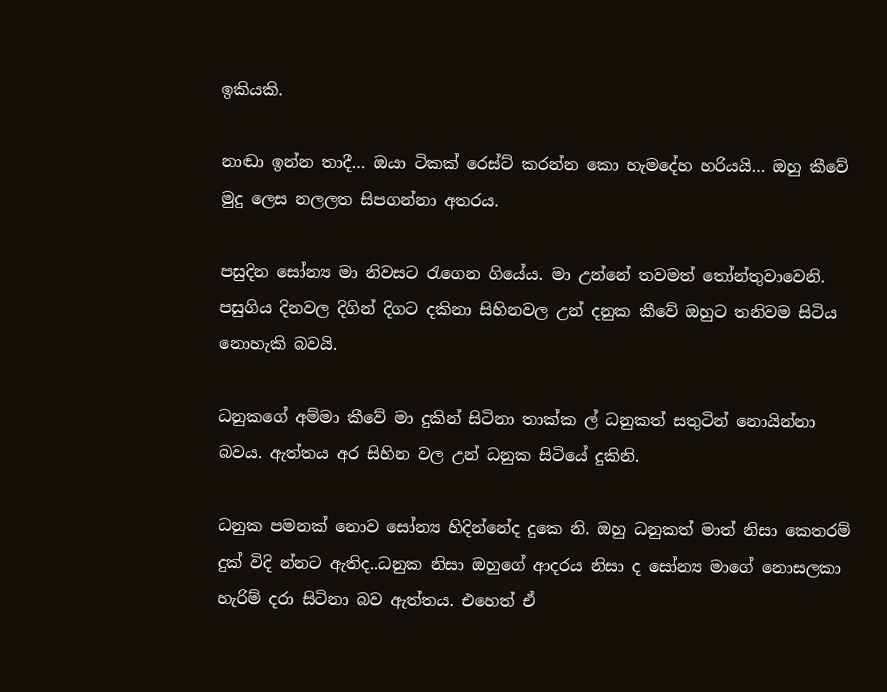ඉකියකි.

නාඬා ඉන්න තාදී… ඔයා ටිකක් රෙස්ට් කරන්න කො හැමදේහ හරියයි… ඔහු කීවේ මුදු ලෙස නලලත සිපගන්නා අතරය.

පසුදින සෝන්‍ය මා නිවසට රැගෙන ගියේය. මා උන්නේ තවමත් තෝන්තුවාවෙනි. පසුගිය දිනවල දිගින් දිගට දකිනා සිහිනවල උන් දනුක කීවේ ඔහුට තනිවම සිටිය නොහැකි බවයි.

ධනුකගේ අම්මා කීවේ මා දුකින් සිටිනා තාක්ක ල් ධනුකත් සතුටින් නොයින්නා බවය. ඇත්තය අර සිහින වල උන් ධනුක සිටියේ දුකිනි.

ධනුක පමනක් නොව සෝන්‍ය හිදින්නේද දුකෙ නි. ඔහු ධනුකත් මාත් නිසා කෙතරම් දුක් විදි න්නට ඇතිද..ධනුක නිසා ඔහුගේ ආදරය නිසා ද සෝන්‍ය මාගේ නොසලකා හැරිම් දරා සිටිනා බව ඇත්තය. එහෙත් ඒ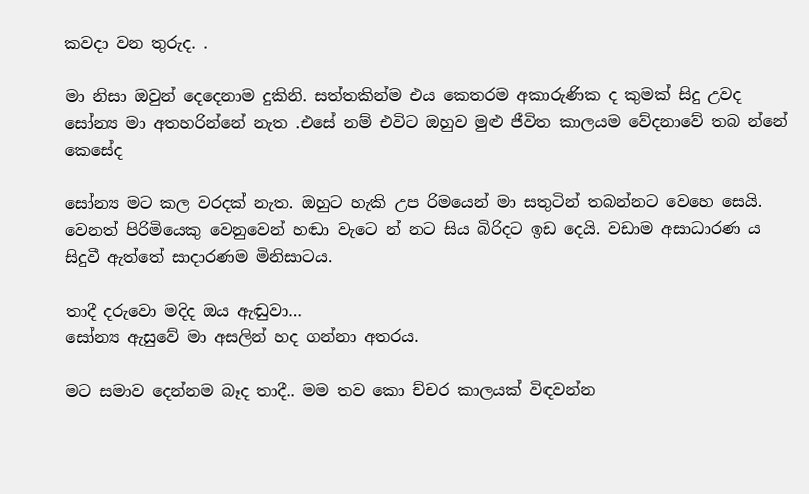කවදා වන තුරුද. .

මා නිසා ඔවුන් දෙදෙනාම දුකිනි. සත්තකින්ම එය කෙතරම අකාරුණික ද කුමක් සිදු උවද සෝන්‍ය මා අතහරින්නේ නැත .එසේ නම් එවිට ඔහුව මුළු ජීවිත කාලයම වේදනාවේ තබ න්නේ කෙසේද

සෝන්‍ය මට කල වරදක් නැත. ඔහුට හැකි උප රිමයෙන් මා සතුටින් තබන්නට වෙහෙ සෙයි. වෙනත් පිරිමියෙකු වෙනුවෙන් හඬා වැටෙ න් නට සිය බිරිදට ඉඩ දෙයි. වඩාම අසාධාරණ ය සිදුවී ඇත්තේ සාදාරණම මිනිසාටය.

තාදී දරුවො මදිද ඔය ඇඬුවා…
සෝන්‍ය ඇසුවේ මා අසලින් හද ගන්නා අතරය.

මට සමාව දෙන්නම බෑද තාදී.. මම තව කො ච්චර කාලයක් විඳවන්න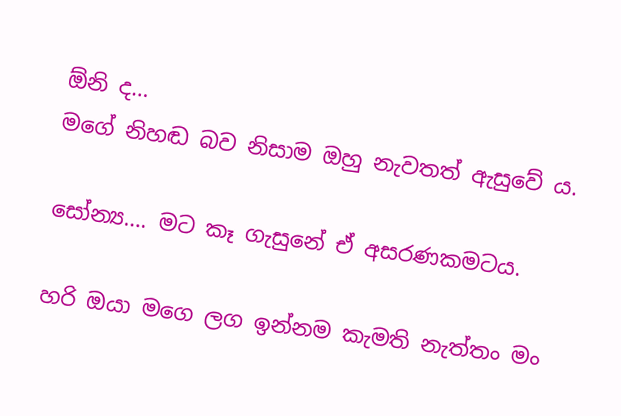ඕනි ද…
මගේ නිහඬ බව නිසාම ඔහු නැවතත් ඇසුවේ ය.

සෝන්‍ය…. මට කෑ ගැසුනේ ඒ අසරණකමටය.

හරි ඔයා මගෙ ලග ඉන්නම කැමති නැත්තං මං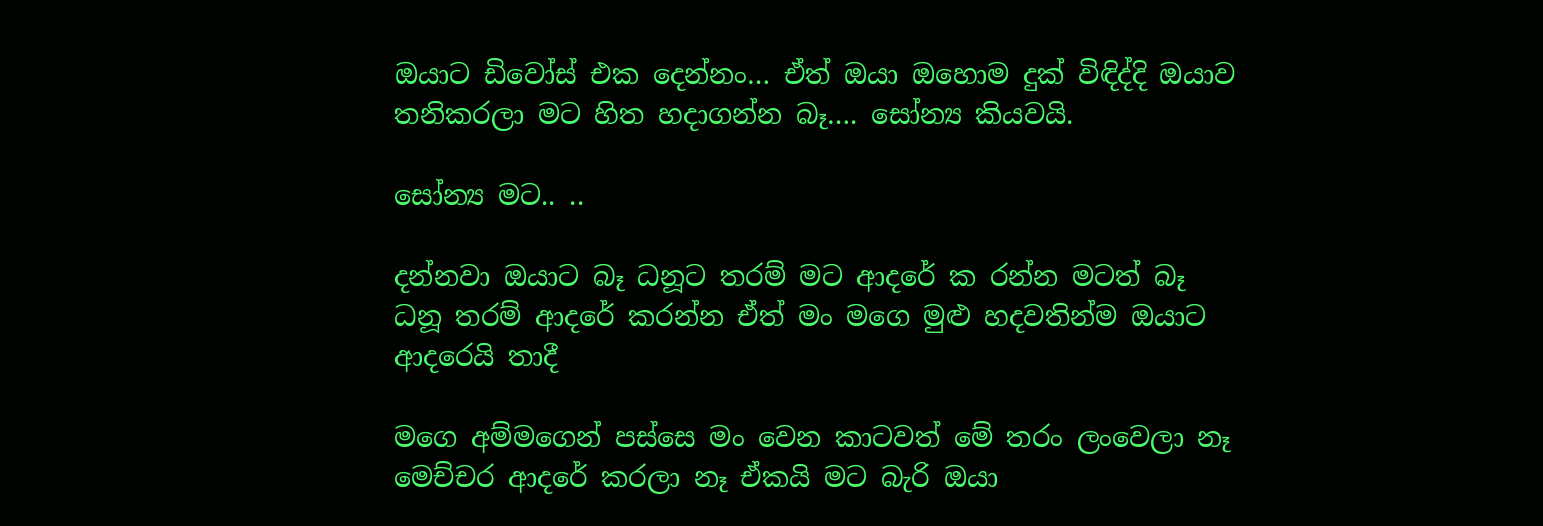ඔයාට ඩිවෝස් එක දෙන්නං… ඒත් ඔයා ඔහොම දුක් විඳිද්දි ඔයාව තනිකරලා මට හිත හදාගන්න බෑ…. සෝන්‍ය කියවයි.

සෝන්‍ය මට.. ..

දන්නවා ඔයාට බෑ ධනූට තරම් මට ආදරේ ක රන්න මටත් බෑ ධනූ තරම් ආදරේ කරන්න ඒත් මං මගෙ මුළු හදවතින්ම ඔයාට ආදරෙයි තාදී

මගෙ අම්මගෙන් පස්සෙ මං වෙන කාටවත් මේ තරං ලංවෙලා නෑ මෙච්චර ආදරේ කරලා නෑ ඒකයි මට බැරි ඔයා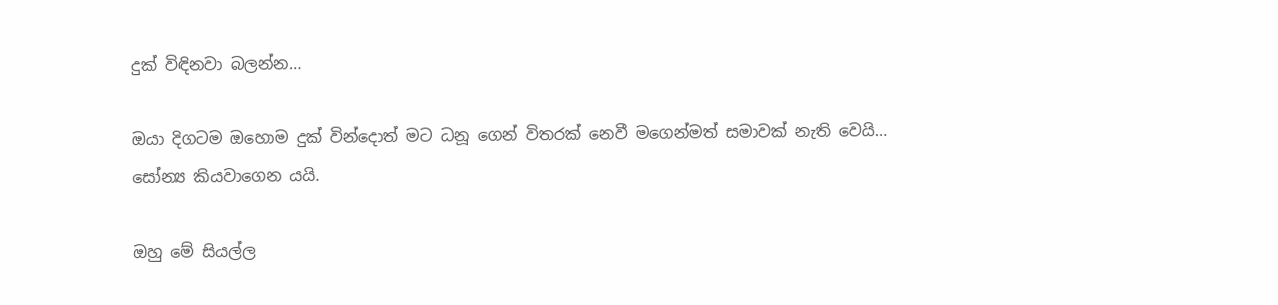දුක් විඳිනවා බලන්න…

ඔයා දිගටම ඔහොම දුක් වින්දොත් මට ධනූ ගෙන් විතරක් නෙවී මගෙන්මත් සමාවක් නැති වෙයි… සෝන්‍ය කියවාගෙන යයි.

ඔහු මේ සියල්ල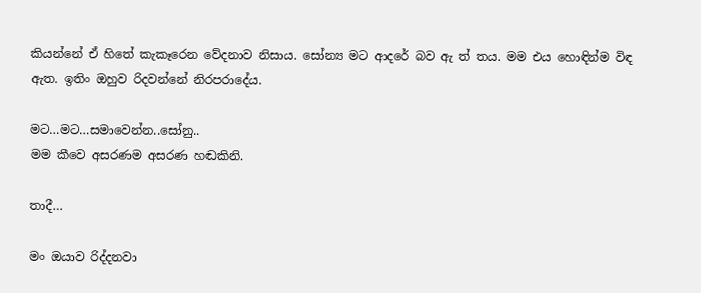කියන්නේ ඒ හිතේ කැකෑරෙන වේදනාව නිසාය. සෝන්‍ය මට ආදරේ බව ඇ ත් තය. මම එය හොඳින්ම විඳ ඇත. ඉතිං ඔහුව රිදවන්නේ නිරපරාදේය.

මට…මට…සමාවෙන්න..සෝනු..
මම කීවෙ අසරණම අසරණ හඬකිනි.

තාදී…

මං ඔයාව රිද්දනවා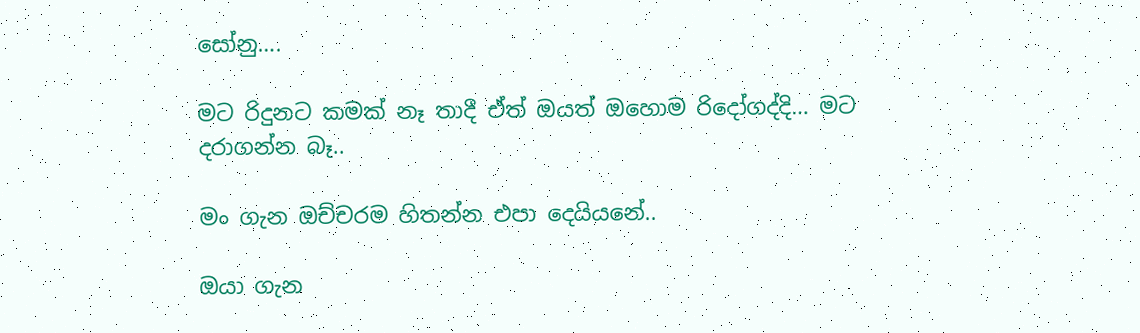සෝනු….

මට රිදුනට කමක් නෑ තාදී ඒත් ඔයත් ඔහොම රිදෝගද්දි… මට දරාගන්න බෑ..

මං ගැන ඔච්චරම හිතන්න එපා දෙයියනේ..

ඔයා ගැන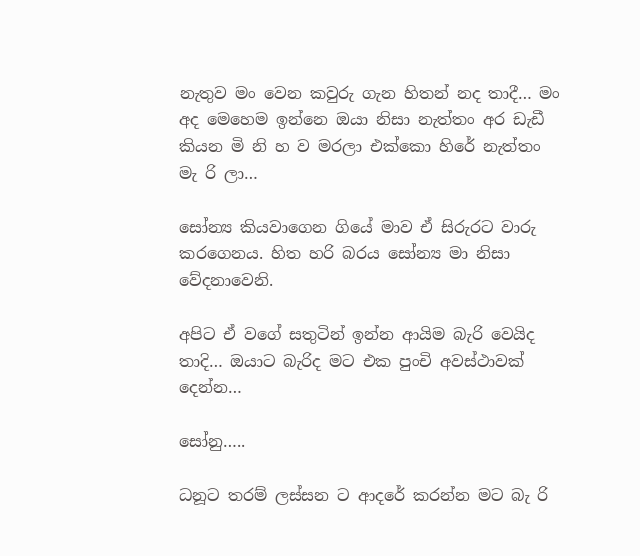නැතුව මං වෙන කවුරු ගැන හිතන් නද තාදී… මං අද මෙහෙම ඉන්නෙ ඔයා නිසා නැත්තං අර ඩැඩී කියන මි නි හ ව මරලා එක්කො හිරේ නැත්තං මැ රි ලා…

සෝන්‍ය කියවාගෙන ගියේ මාව ඒ සිරුරට වාරු කරගෙනය. හිත හරි බරය සෝන්‍ය මා නිසා වේදනාවෙනි.

අපිට ඒ වගේ සතුටින් ඉන්න ආයිම බැරි වෙයිද තාදි… ඔයාට බැරිද මට එක පුංචි අවස්ථාවක් දෙන්න…

සෝනු…..

ධනූට තරම් ලස්සන ට ආදරේ කරන්න මට බැ රි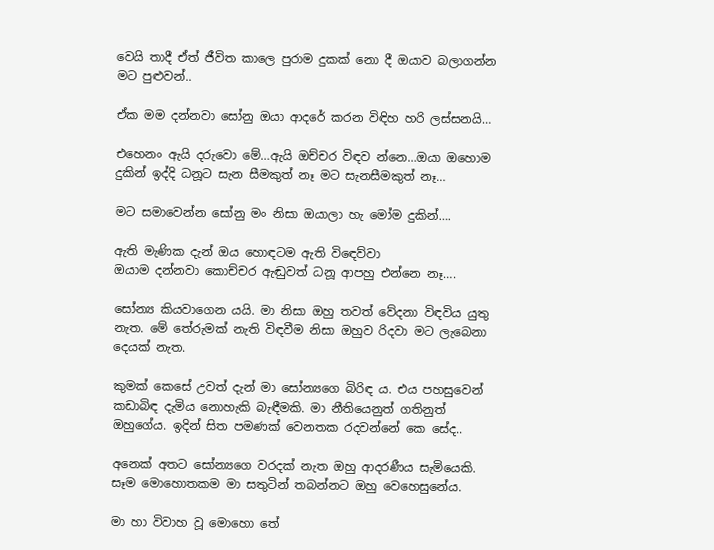වෙයි තාදී ඒත් ජීවිත කාලෙ පුරාම දුකක් නො දී ඔයාව බලාගන්න මට පුළුවන්..

ඒක මම දන්නවා සෝනු ඔයා ආදරේ කරන විඳිහ හරි ලස්සනයි…

එහෙනං ඇයි දරුවො මේ…ඇයි ඔච්චර විඳව න්නෙ…ඔයා ඔහොම දුකින් ඉද්දි ධනූට සැන සීමකුත් නෑ මට සැනසීමකුත් නෑ…

මට සමාවෙන්න සෝනු මං නිසා ඔයාලා හැ මෝම දුකින්….

ඇති මැණික දැන් ඔය හොඳටම ඇති විඳෙව්වා
ඔයාම දන්නවා කොච්චර ඇඬුවත් ධනූ ආපහු එන්නෙ නෑ….

සෝන්‍ය කියවාගෙන යයි. මා නිසා ඔහු තවත් වේදනා විඳවිය යුතු නැත. මේ තේරුමක් නැති විඳවීම නිසා ඔහුව රිදවා මට ලැබෙනා දෙයක් නැත.

කුමක් කෙසේ උවත් දැන් මා සෝන්‍යගෙ බිරිඳ ය. එය පහසුවෙන් කඩාබිඳ දැමිය නොහැකි බැඳීමකි. මා නීතියෙනුත් ගතිනුත් ඔහුගේය. ඉදින් සිත පමණක් වෙනතක රදවන්නේ කෙ සේද..

අනෙක් අතට සෝන්‍යගෙ වරදක් නැත ඔහු ආදරණීය සැමියෙකි. සෑම මොහොතකම මා සතුටින් තබන්නට ඔහු වෙහෙසුනේය.

මා හා විවාහ වූ මොහො තේ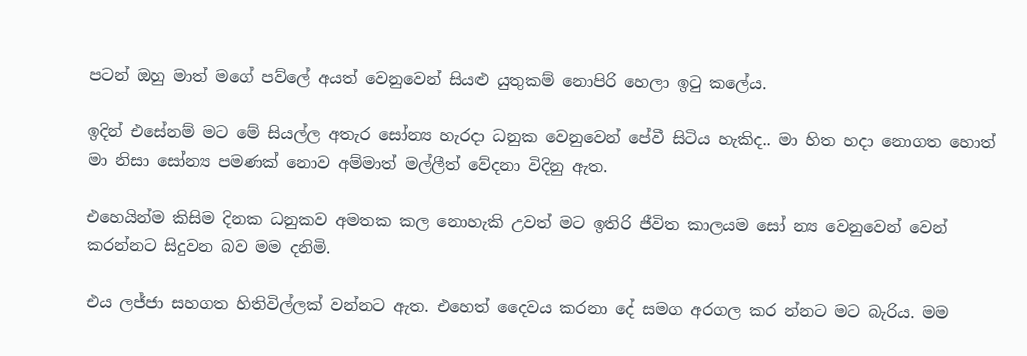පටන් ඔහු මාත් මගේ පව්ලේ අයත් වෙනුවෙන් සියළු යුතුකම් නොපිරි හෙලා ඉටු කලේය.

ඉදින් එසේනම් මට මේ සියල්ල අතැර සෝන්‍ය හැරදා ධනුක වෙනුවෙන් පේවී සිටිය හැකිද.. මා හිත හදා නොගත හොත් මා නිසා සෝන්‍ය පමණක් නොව අම්මාත් මල්ලීත් වේදනා විදිනු ඇත.

එහෙයින්ම කිසිම දිනක ධනුකව අමතක කල නොහැකි උවත් මට ඉතිරි ජීවිත කාලයම සෝ න්‍ය වෙනුවෙන් වෙන් කරන්නට සිදුවන බව මම දනිමි.

එය ලජ්ජා සහගත හිතිවිල්ලක් වන්නට ඇත. එහෙත් දෛවය කරනා දේ සමග අරගල කර න්නට මට බැරිය. මම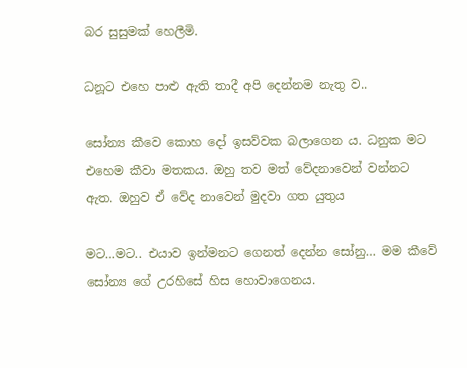බර සුසුමක් හෙලීමි.

ධනූට එහෙ පාළු ඇති තාදී අපි දෙන්නම නැතු ව..

සෝන්‍ය කීවෙ කොහ දෝ ඉසව්වක බලාගෙන ය. ධනුක මට එහෙම කීවා මතකය. ඔහු තව මත් වේදනාවෙන් වන්නට ඇත. ඔහුව ඒ වේද නාවෙන් මුදවා ගත යුතුය

මට…මට.. එයාව ඉන්මනට ගෙනත් දෙන්න සෝනු… මම කීවේ සෝන්‍ය ගේ උරහිසේ හිස හොවාගෙනය.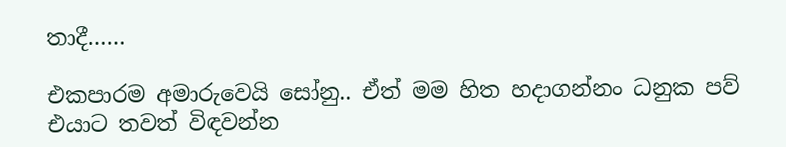තාදී……

එකපාරම අමාරුවෙයි සෝනු.. ඒත් මම හිත හදාගන්නං ධනුක පව් එයාට තවත් විඳවන්න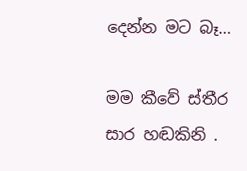දෙන්න මට බෑ…

මම කීවේ ස්තීර සාර හඬකිනි .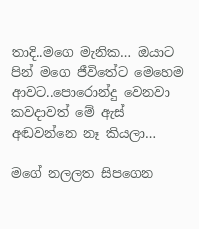තාදි..මගෙ මැනික… ඔයාට පින් මගෙ ජීවිතේට මෙහෙම ආවට..පොරොන්දු වෙනවා කවදාවත් මේ ඇස් අඬවන්නෙ නෑ කියලා…

මගේ නලලත සිපගෙන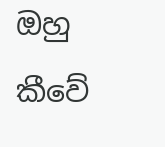ඔහු කීවේ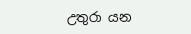උතුරා යන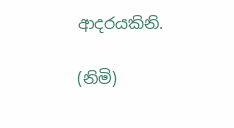ආදරයකිනි.

(නිමි)